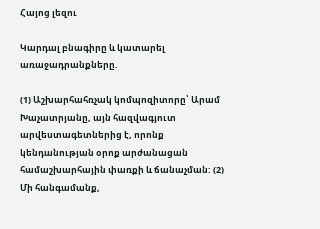Հայոց լեզու

Կարդալ բնագիրը և կատարել առաջադրանքները.

(1) Աշխարհահռչակ կոմպոզիտորը՝ Արամ Խաչատրյանը, այն հազվագյուտ արվեստագետներից է, որոնք կենդանության օրոք արժանացան համաշխարհային փառքի և ճանաչման: (2) Մի հանգամանք,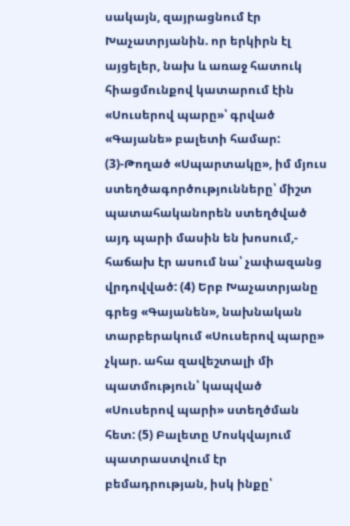սակայն, զայրացնում էր Խաչատրյանին. որ երկիրն էլ այցելեր, նախ և առաջ հատուկ հիացմունքով կատարում էին «Սուսերով պարը»՝ գրված «Գայանե» բալետի համար: (3)-Թողած «Սպարտակը», իմ մյուս ստեղծագործությունները՝ միշտ պատահականորեն ստեղծված այդ պարի մասին են խոսում,- հաճախ էր ասում նա՝ չափազանց վրդովված: (4) Երբ Խաչատրյանը գրեց «Գայանեն», նախնական տարբերակում «Սուսերով պարը» չկար. ահա զավեշտալի մի պատմություն՝ կապված «Սուսերով պարի» ստեղծման հետ: (5) Բալետը Մոսկվայում պատրաստվում էր բեմադրության, իսկ ինքը՝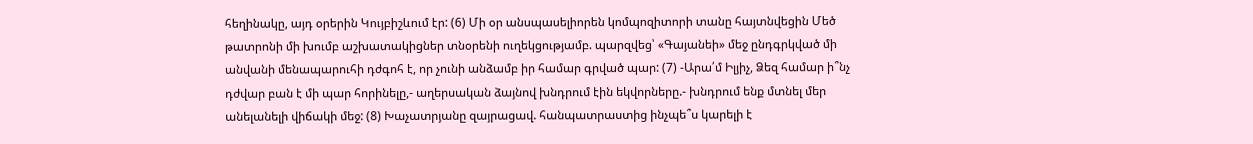հեղինակը, այդ օրերին Կույբիշևում էր: (6) Մի օր անսպասելիորեն կոմպոզիտորի տանը հայտնվեցին Մեծ թատրոնի մի խումբ աշխատակիցներ տնօրենի ուղեկցությամբ. պարզվեց՝ «Գայանեի» մեջ ընդգրկված մի անվանի մենապարուհի դժգոհ է, որ չունի անձամբ իր համար գրված պար: (7) -Արա՛մ Իլյիչ, Ձեզ համար ի՞նչ դժվար բան է մի պար հորինելը,- աղերսական ձայնով խնդրում էին եկվորները.- խնդրում ենք մտնել մեր անելանելի վիճակի մեջ: (8) Խաչատրյանը զայրացավ. հանպատրաստից ինչպե՞ս կարելի է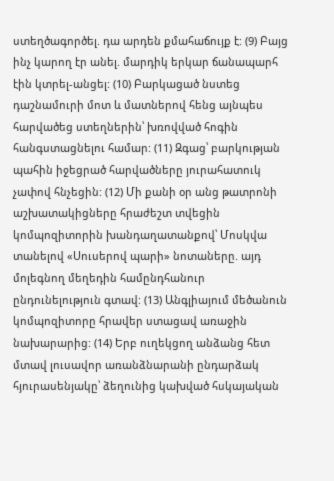ստեղծագործել. դա արդեն քմահաճույք է: (9) Բայց ինչ կարող էր անել. մարդիկ երկար ճանապարհ էին կտրել-անցել: (10) Բարկացած նստեց դաշնամուրի մոտ և մատներով հենց այնպես հարվածեց ստեղներին՝ խռովված հոգին հանգստացնելու համար: (11) Զգաց՝ բարկության պահին իջեցրած հարվածները յուրահատուկ չափով հնչեցին: (12) Մի քանի օր անց թատրոնի աշխատակիցները հրաժեշտ տվեցին կոմպոզիտորին խանդաղատանքով՝ Մոսկվա տանելով «Սուսերով պարի» նոտաները. այդ մոլեգնող մեղեդին համընդհանուր ընդունելություն գտավ: (13) Անգլիայում մեծանուն կոմպոզիտորը հրավեր ստացավ առաջին նախարարից: (14) Երբ ուղեկցող անձանց հետ մտավ լուսավոր առանձնարանի ընդարձակ հյուրասենյակը՝ ձեղունից կախված հսկայական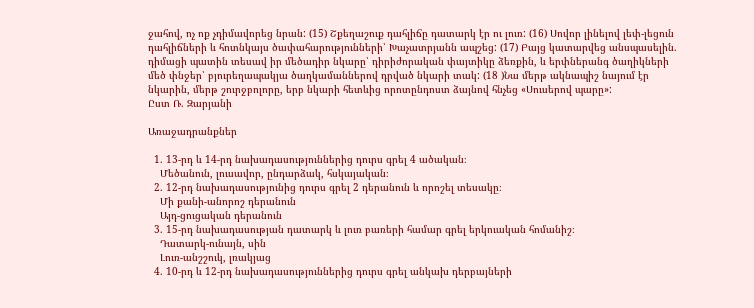ջահով, ոչ ոք չդիմավորեց նրան: (15) Շքեղաշուք դահլիճը դատարկ էր ու լուռ: (16) Սովոր լինելով լեփ-լեցուն դահլիճների և հոտնկայս ծափահարությունների՝ Խաչատրյանն ապշեց: (17) Բայց կատարվեց անսպասելին. դիմացի պատին տեսավ իր մեծադիր նկարը՝ դիրիժորական փայտիկը ձեռքին, և երփներանգ ծաղիկների մեծ փնջեր՝ բյուրեղապակյա ծաղկամաններով դրված նկարի տակ: (18 )Նա մերթ ակնապիշ նայում էր նկարին, մերթ շուրջբոլորը, երբ նկարի հետևից որոտընդոստ ձայնով հնչեց «Սուսերով պարը»:                              Ըստ Ռ. Զարյանի

Առաջադրանքներ

  1. 13-րդ և 14-րդ նախադասություններից դուրս գրել 4 ածական։
    Մեծանուն, լուսավոր, ընդարձակ, հսկայական։
  2. 12-րդ նախադասությունից դուրս գրել 2 դերանուն և որոշել տեսակը։
    Մի քանի-անորոշ դերանուն
    Այդ-ցուցական դերանուն
  3. 15-րդ նախադասության դատարկ և լուռ բառերի համար գրել երկուական հոմանիշ։
    Դատարկ-ունայն, սին
    Լուռ-անշշուկ, լռակյաց
  4. 10-րդ և 12-րդ նախադասություններից դուրս գրել անկախ դերբայների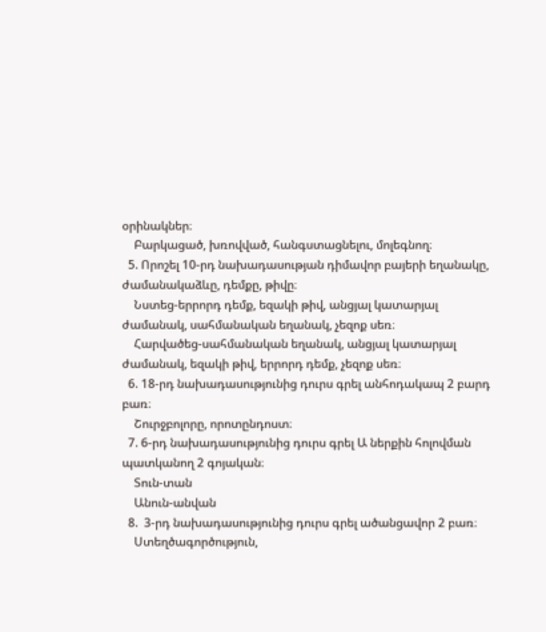օրինակներ։
    Բարկացած, խռովված, հանգստացնելու, մոլեգնող։
  5. Որոշել 10-րդ նախադասության դիմավոր բայերի եղանակը, ժամանակաձևը, դեմքը, թիվը։
    Նստեց-երրորդ դեմք, եզակի թիվ, անցյալ կատարյալ ժամանակ, սահմանական եղանակ, չեզոք սեռ։
    Հարվածեց-սահմանական եղանակ, անցյալ կատարյալ ժամանակ, եզակի թիվ, երրորդ դեմք, չեզոք սեռ։
  6. 18-րդ նախադասությունից դուրս գրել անհոդակապ 2 բարդ բառ։
    Շուրջբոլորը, որոտընդոստ։
  7. 6-րդ նախադասությունից դուրս գրել Ա ներքին հոլովման պատկանող 2 գոյական։
    Տուն-տան
    Անուն-անվան
  8.  3-րդ նախադասությունից դուրս գրել ածանցավոր 2 բառ։
    Ստեղծագործություն,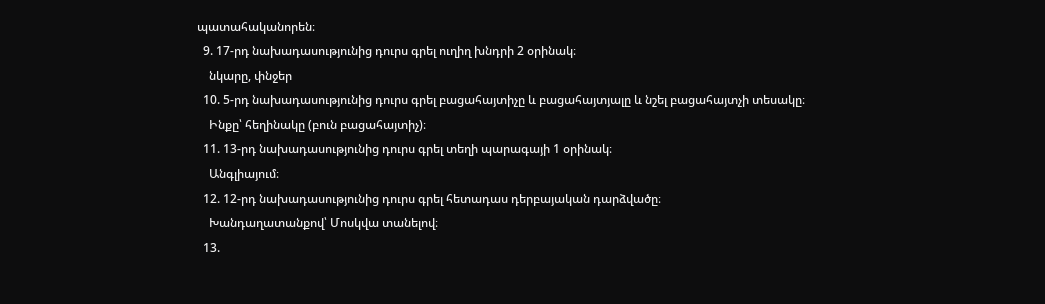պատահականորեն։
  9. 17-րդ նախադասությունից դուրս գրել ուղիղ խնդրի 2 օրինակ։
    նկարը, փնջեր
  10. 5-րդ նախադասությունից դուրս գրել բացահայտիչը և բացահայտյալը և նշել բացահայտչի տեսակը։
    Ինքը՝ հեղինակը (բուն բացահայտիչ)։
  11. 13-րդ նախադասությունից դուրս գրել տեղի պարագայի 1 օրինակ։
    Անգլիայում։
  12. 12-րդ նախադասությունից դուրս գրել հետադաս դերբայական դարձվածը։
    Խանդաղատանքով՝ Մոսկվա տանելով։
  13.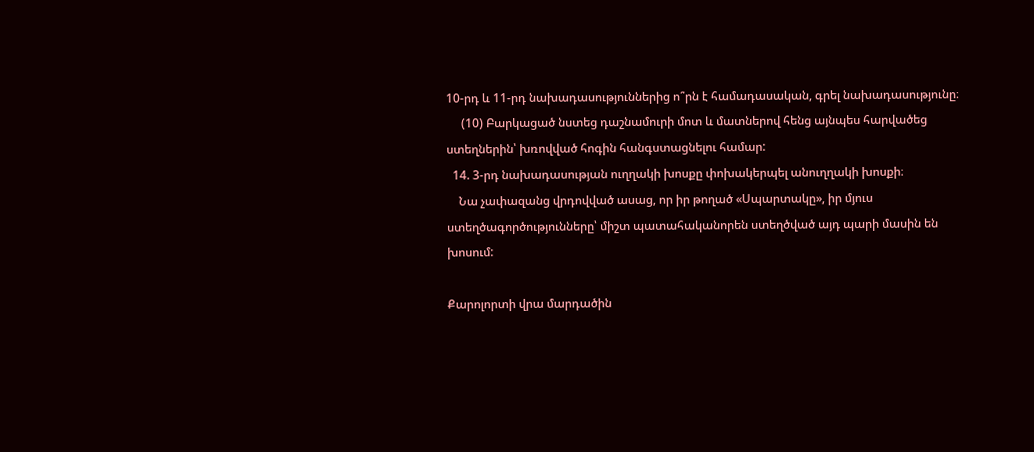10-րդ և 11-րդ նախադասություններից ո՞րն է համադասական, գրել նախադասությունը։
     (10) Բարկացած նստեց դաշնամուրի մոտ և մատներով հենց այնպես հարվածեց ստեղներին՝ խռովված հոգին հանգստացնելու համար:
  14. 3-րդ նախադասության ուղղակի խոսքը փոխակերպել անուղղակի խոսքի։
    Նա չափազանց վրդովված ասաց, որ իր թողած «Սպարտակը», իր մյուս ստեղծագործությունները՝ միշտ պատահականորեն ստեղծված այդ պարի մասին են խոսում:

Քարոլորտի վրա մարդածին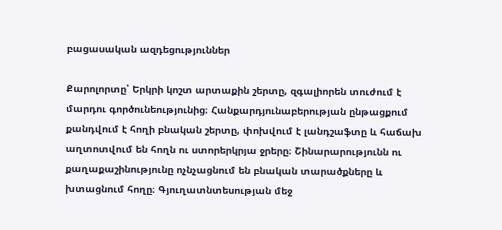բացասական ազդեցություններ

Քարոլորտը՝ Երկրի կոշտ արտաքին շերտը, զգալիորեն տուժում է մարդու գործունեությունից։ Հանքարդյունաբերության ընթացքում քանդվում է հողի բնական շերտը, փոխվում է լանդշաֆտը և հաճախ աղտոտվում են հողն ու ստորերկրյա ջրերը։ Շինարարությունն ու քաղաքաշինությունը ոչնչացնում են բնական տարածքները և խտացնում հողը։ Գյուղատնտեսության մեջ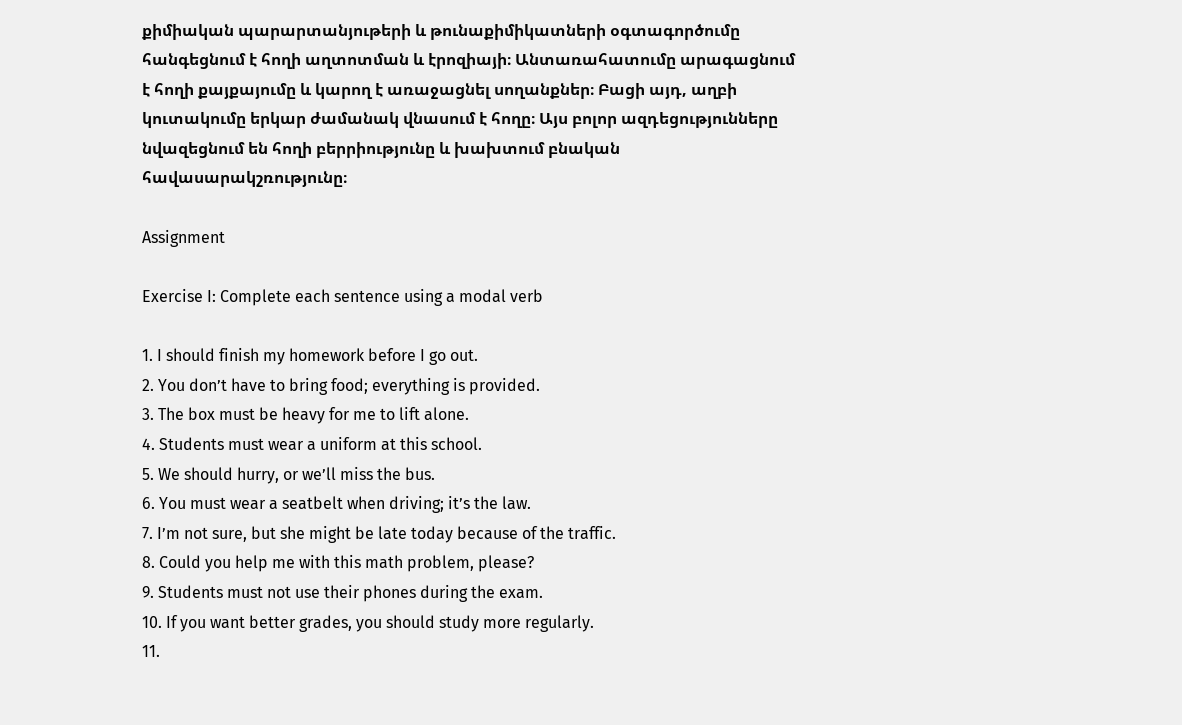քիմիական պարարտանյութերի և թունաքիմիկատների օգտագործումը հանգեցնում է հողի աղտոտման և էրոզիայի։ Անտառահատումը արագացնում է հողի քայքայումը և կարող է առաջացնել սողանքներ։ Բացի այդ, աղբի կուտակումը երկար ժամանակ վնասում է հողը։ Այս բոլոր ազդեցությունները նվազեցնում են հողի բերրիությունը և խախտում բնական հավասարակշռությունը։

Assignment

Exercise I: Complete each sentence using a modal verb

1. I should finish my homework before I go out.
2. You don’t have to bring food; everything is provided.
3. The box must be heavy for me to lift alone.
4. Students must wear a uniform at this school.
5. We should hurry, or we’ll miss the bus.
6. You must wear a seatbelt when driving; it’s the law.
7. I’m not sure, but she might be late today because of the traffic.
8. Could you help me with this math problem, please?
9. Students must not use their phones during the exam.
10. If you want better grades, you should study more regularly.
11.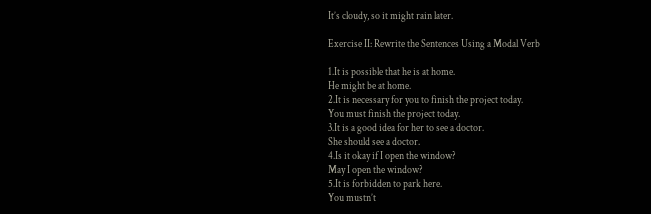It’s cloudy, so it might rain later.

Exercise II: Rewrite the Sentences Using a Modal Verb

1.It is possible that he is at home.
He might be at home.
2.It is necessary for you to finish the project today.
You must finish the project today.
3.It is a good idea for her to see a doctor.
She should see a doctor.
4.Is it okay if I open the window?
May I open the window?
5.It is forbidden to park here.
You mustn’t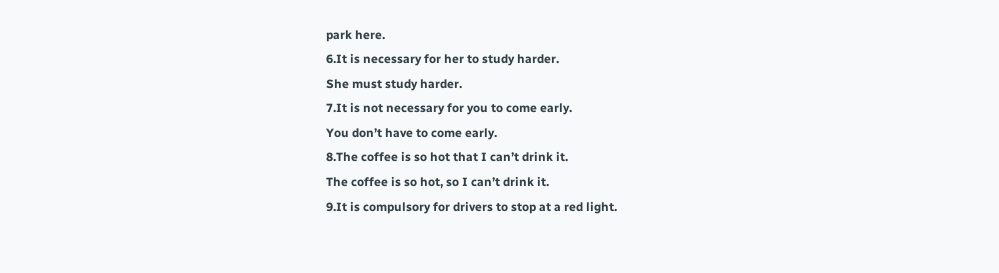park here.
6.It is necessary for her to study harder.
She must study harder.
7.It is not necessary for you to come early.
You don’t have to come early.
8.The coffee is so hot that I can’t drink it.
The coffee is so hot, so I can’t drink it.
9.It is compulsory for drivers to stop at a red light.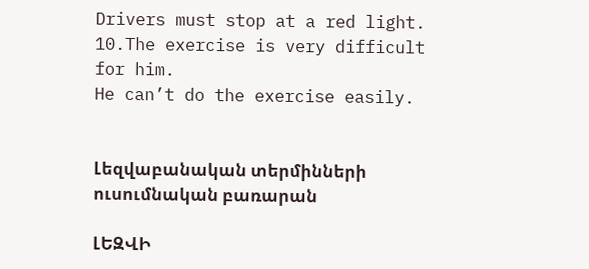Drivers must stop at a red light.
10.The exercise is very difficult for him.
He can’t do the exercise easily.


Լեզվաբանական տերմինների ուսումնական բառարան

ԼԵԶՎԻ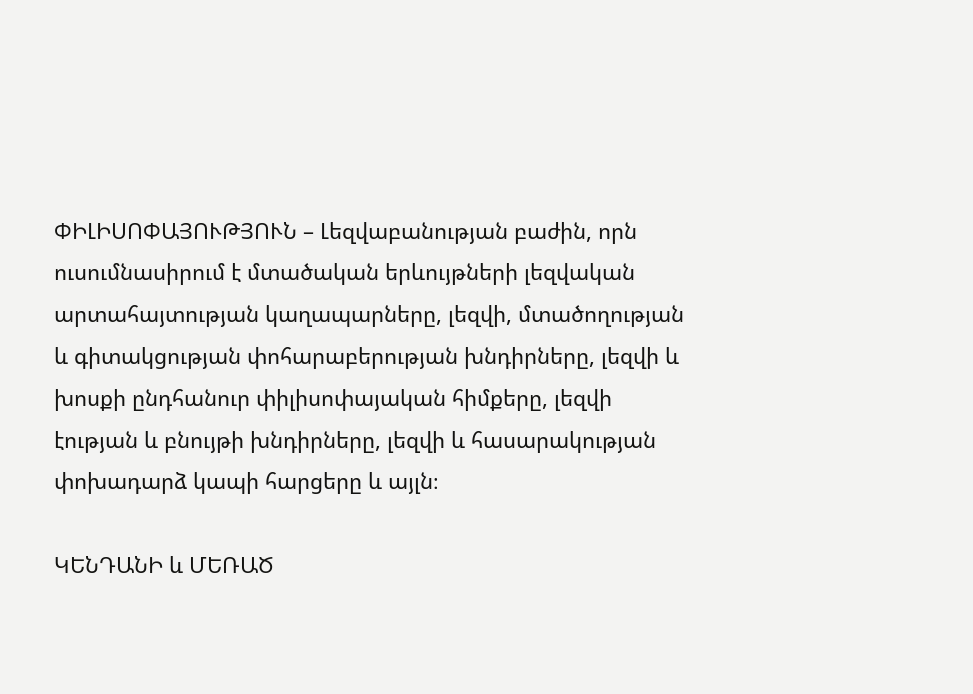ՓԻԼԻՍՈՓԱՅՈՒԹՅՈՒՆ – Լեզվաբանության բաժին, որն ուսումնասիրում է մտածական երևույթների լեզվական արտահայտության կաղապարները, լեզվի, մտածողության և գիտակցության փոհարաբերության խնդիրները, լեզվի և խոսքի ընդհանուր փիլիսոփայական հիմքերը, լեզվի էության և բնույթի խնդիրները, լեզվի և հասարակության փոխադարձ կապի հարցերը և այլն։

ԿԵՆԴԱՆԻ և ՄԵՌԱԾ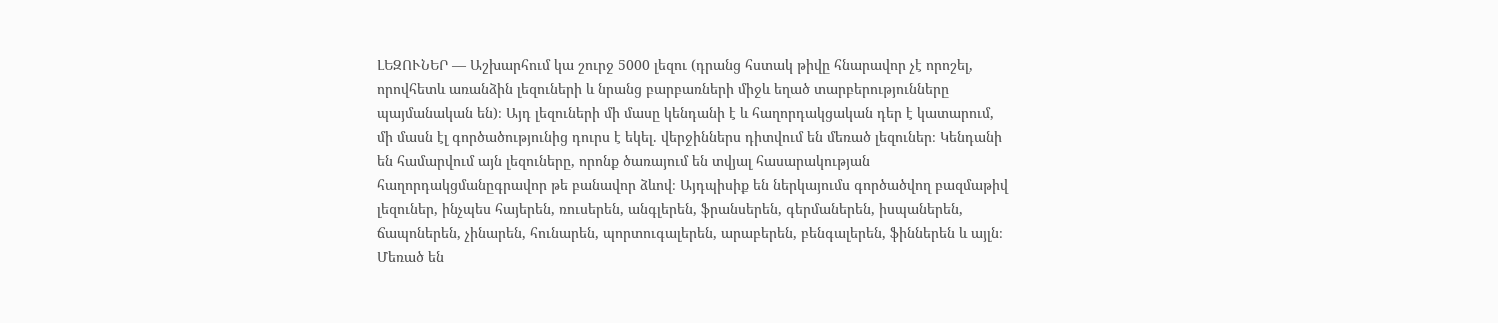ԼԵԶՈՒՆԵՐ — Աշխարհում կա շուրջ 5000 լեզու (դրանց հստակ թիվը հնարավոր չէ որոշել, որովհետև առանձին լեզուների և նրանց բարբառների միջև եղած տարբերությունները պայմանական են)։ Այդ լեզուների մի մասը կենդանի է և հաղորդակցական դեր է կատարում, մի մասն էլ գործածությունից դուրս է եկել. վերջիններս դիտվում են մեռած լեզուներ։ Կենդանի են համարվում այն լեզուները, որոնք ծառայում են տվյալ հասարակության հաղորդակցմանըգրավոր թե բանավոր ձևով։ Այդպիսիք են ներկայումս գործածվող բազմաթիվ լեզուներ, ինչպես հայերեն, ռուսերեն, անգլերեն, ֆրանսերեն, գերմաներեն, իսպաներեն, ճապոներեն, չինարեն, հունարեն, պորտուգալերեն, արաբերեն, բենգալերեն, ֆիններեն և այլն։ Մեռած են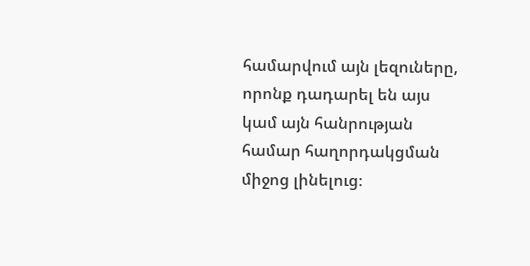համարվում այն լեզուները, որոնք դադարել են այս կամ այն հանրության համար հաղորդակցման միջոց լինելուց։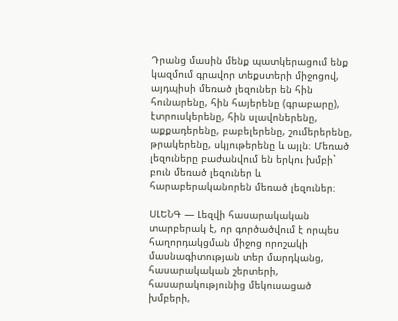Դրանց մասին մենք պատկերացում ենք կազմում գրավոր տեքստերի միջոցով, այդպիսի մեռած լեզուներ են հին հունարենը, հին հայերենը (գրաբարը), էտրուսկերենը, հին սլավոներենը, աքքադերենը, բաբելերենը, շումերերենը, թրակերենը, սկյութերենը և այլն։ Մեռած լեզուները բաժանվում են երկու խմբի` բուն մեռած լեզուներ և հարաբերականորեն մեռած լեզուներ։

ՍԼԵՆԳ — Լեզվի հասարակական տարբերակ է, որ գործածվում է որպես հաղորդակցման միջոց որոշակի մասնագիտության տեր մարդկանց, հասարակական շերտերի, հասարակությունից մեկուսացած խմբերի,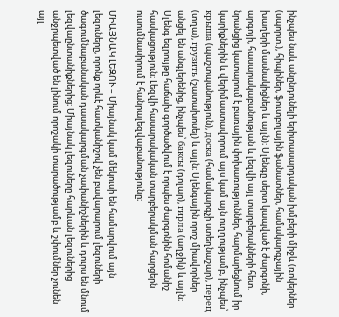ինչպես նաև անընդունելի երիտասարդական խմբերի միջև (ռոկերներ (սպորտ.), հիպիներ, ֆուտբոլային ֆանատներ, համակարգչային խաղերի մասնակիցներ և այլն)։ Սլենգը սերտ կապված է ժարգոնի, արգոյի, հասարակաբանության և լեզվի այլ տարբերակների հետ. նրանցից կատարում է բառային փոխառություններ, հարմարեցնում իր կարիքներին և վերիմաստավորում այս կամ այն ուղղությամբ, ինչպես՝ крыша (պաշտպանություն), доска (համակարգչի ստեղնաշար), перец (տղա), грузить (շատախոսել) և այլն։ Սլենգային որոշ միավորներ անցել են անգլերենից, ինչպես՝ баксы (դոլար), гирла (աղջիկ) և այլն։ Սլենգ եզրույթը հաճախ գործածվում է որպես ժարգոնին հոմանիշ հասկացություն։ Լեզվի հասարակական տարբերակման հարցերն ուսումնասիրում է հանրալեզվաբանությունը։

ՄԻԱՅՆԱԿ ԼԵԶՈՒ – Միայնակ կամ մեկուսի են համարվում այն լեզուները, որոնք որևէ հատկանիշով չեն բավարարում լեզուների ծագումնաբանական դասակարգման չափանիշներին և դուրս են մնում լեզվաընտանիքներից։ Միայնակ լեզուները հարևան լեզուներից անջրպետված են լինում որոշակի տարածությամբ և շփումներ չունեն այլ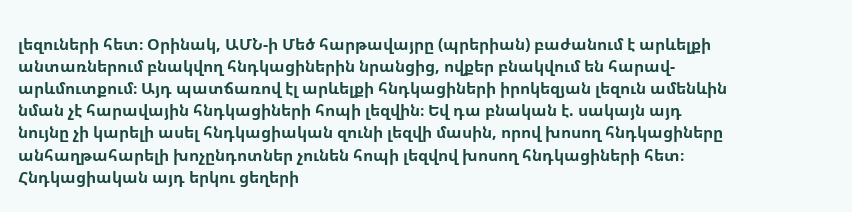լեզուների հետ։ Օրինակ, ԱՄՆ-ի Մեծ հարթավայրը (պրերիան) բաժանում է արևելքի անտառներում բնակվող հնդկացիներին նրանցից, ովքեր բնակվում են հարավ-արևմուտքում։ Այդ պատճառով էլ արևելքի հնդկացիների իրոկեզյան լեզուն ամենևին նման չէ հարավային հնդկացիների հոպի լեզվին։ Եվ դա բնական է. սակայն այդ նույնը չի կարելի ասել հնդկացիական զունի լեզվի մասին, որով խոսող հնդկացիները անհաղթահարելի խոչընդոտներ չունեն հոպի լեզվով խոսող հնդկացիների հետ։ Հնդկացիական այդ երկու ցեղերի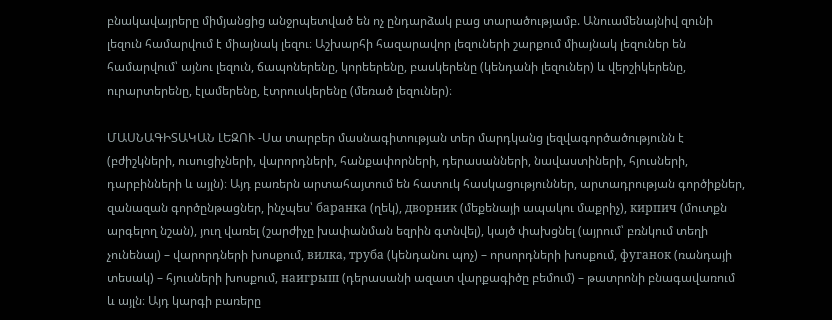բնակավայրերը միմյանցից անջրպետված են ոչ ընդարձակ բաց տարածությամբ. Անուամենայնիվ զունի լեզուն համարվում է միայնակ լեզու։ Աշխարհի հազարավոր լեզուների շարքում միայնակ լեզուներ են համարվում՝ այնու լեզուն, ճապոներենը, կորեերենը, բասկերենը (կենդանի լեզուներ) և վերշիկերենը, ուրարտերենը, էլամերենը, էտրուսկերենը (մեռած լեզուներ)։

ՄԱՍՆԱԳԻՏԱԿԱՆ ԼԵԶՈՒ -Սա տարբեր մասնագիտության տեր մարդկանց լեզվագործածությունն է (բժիշկների, ուսուցիչների, վարորդների, հանքափորների, դերասանների, նավաստիների, հյուսների, դարբինների և այլն)։ Այդ բառերն արտահայտում են հատուկ հասկացություններ, արտադրության գործիքներ, զանազան գործընթացներ, ինչպես՝ баранка (ղեկ), дворник (մեքենայի ապակու մաքրիչ), кирпич (մուտքն արգելող նշան), յուղ վառել (շարժիչը խափանման եզրին գտնվել), կայծ փախցնել (այրում՝ բռնկում տեղի չունենալ) – վարորդների խոսքում, вилка, труба (կենդանու պոչ) – որսորդների խոսքում, фуганок (ռանդայի տեսակ) – հյուսների խոսքում, наигрыш (դերասանի ազատ վարքագիծը բեմում) – թատրոնի բնագավառում և այլն։ Այդ կարգի բառերը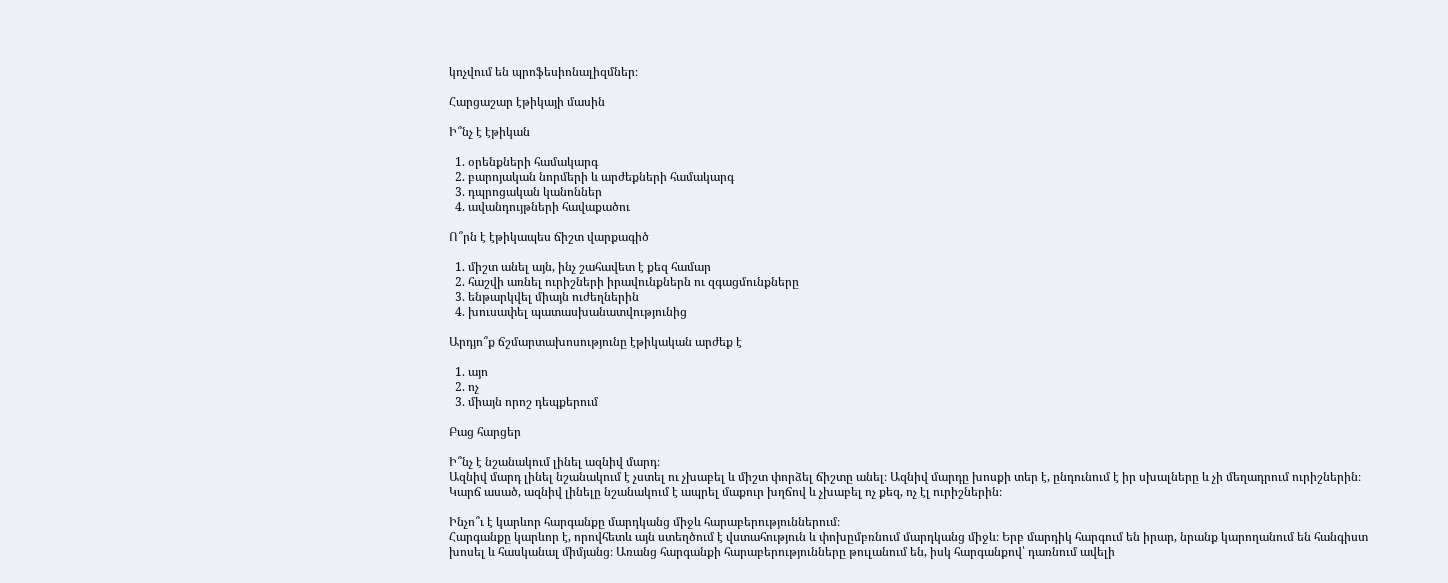կոչվում են պրոֆեսիոնալիզմներ։

Հարցաշար էթիկայի մասին

Ի՞նչ է էթիկան

  1. օրենքների համակարգ
  2. բարոյական նորմերի և արժեքների համակարգ
  3. դպրոցական կանոններ
  4. ավանդույթների հավաքածու

Ո՞րն է էթիկապես ճիշտ վարքագիծ

  1. միշտ անել այն, ինչ շահավետ է քեզ համար
  2. հաշվի առնել ուրիշների իրավունքներն ու զգացմունքները
  3. ենթարկվել միայն ուժեղներին
  4. խուսափել պատասխանատվությունից

Արդյո՞ք ճշմարտախոսությունը էթիկական արժեք է

  1. այո
  2. ոչ
  3. միայն որոշ դեպքերում

Բաց հարցեր

Ի՞նչ է նշանակում լինել ազնիվ մարդ։
Ազնիվ մարդ լինել նշանակում է չստել ու չխաբել և միշտ փորձել ճիշտը անել։ Ազնիվ մարդը խոսքի տեր է, ընդունում է իր սխալները և չի մեղադրում ուրիշներին։ Կարճ ասած, ազնիվ լինելը նշանակում է ապրել մաքուր խղճով և չխաբել ոչ քեզ, ոչ էլ ուրիշներին։

Ինչո՞ւ է կարևոր հարգանքը մարդկանց միջև հարաբերություններում։
Հարգանքը կարևոր է, որովհետև այն ստեղծում է վստահություն և փոխըմբռնում մարդկանց միջև։ Երբ մարդիկ հարգում են իրար, նրանք կարողանում են հանգիստ խոսել և հասկանալ միմյանց։ Առանց հարգանքի հարաբերությունները թուլանում են, իսկ հարգանքով՝ դառնում ավելի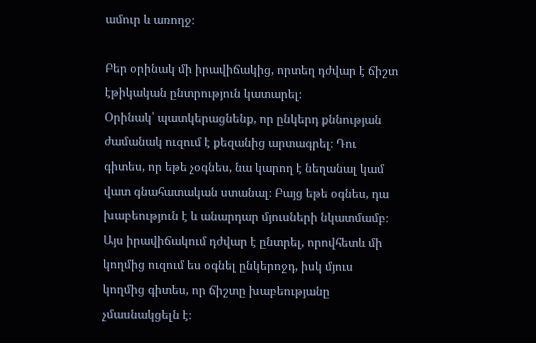ամուր և առողջ։

Բեր օրինակ մի իրավիճակից, որտեղ դժվար է ճիշտ էթիկական ընտրություն կատարել։
Օրինակ՝ պատկերացնենք, որ ընկերդ քննության ժամանակ ուզում է քեզանից արտագրել։ Դու գիտես, որ եթե չօգնես, նա կարող է նեղանալ կամ վատ գնահատական ստանալ։ Բայց եթե օգնես, դա խաբեություն է և անարդար մյուսների նկատմամբ։ Այս իրավիճակում դժվար է ընտրել, որովհետև մի կողմից ուզում ես օգնել ընկերոջդ, իսկ մյուս կողմից գիտես, որ ճիշտը խաբեությանը չմասնակցելն է։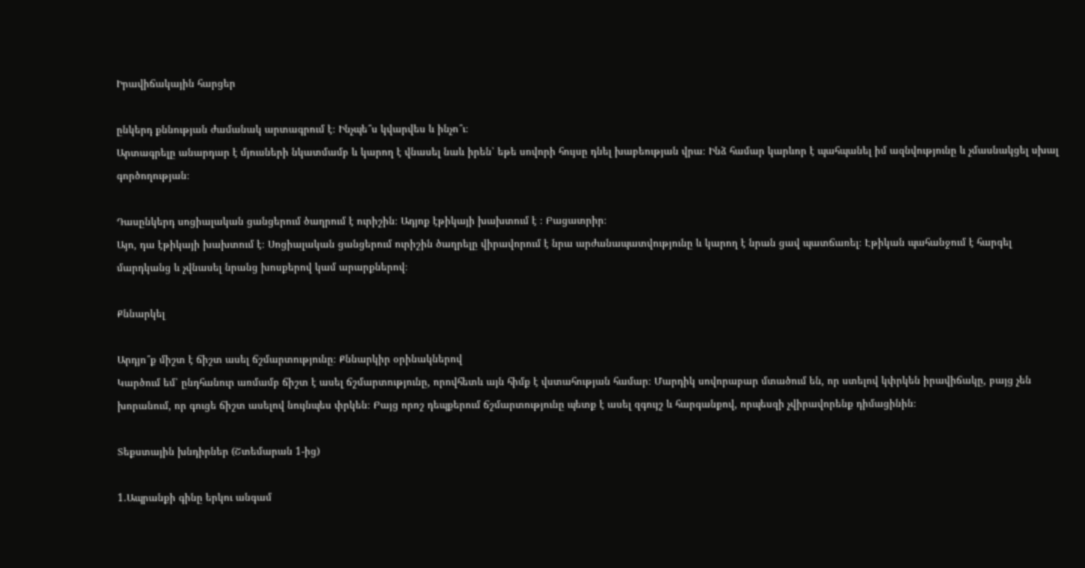Իրավիճակային հարցեր

ընկերդ քննության ժամանակ արտագրում է։ Ինչպե՞ս կվարվես և ինչո՞ւ։
Արտագրելը անարդար է մյուսների նկատմամբ և կարող է վնասել նաև իրեն՝ եթե սովորի հույսը դնել խաբեության վրա։ Ինձ համար կարևոր է պահպանել իմ ազնվությունը և չմասնակցել սխալ գործողության։

Դասընկերդ սոցիալական ցանցերում ծաղրում է ուրիշին։ Ադյոք էթիկայի խախտում է ։ Բացատրիր։
Այո, դա էթիկայի խախտում է։ Սոցիալական ցանցերում ուրիշին ծաղրելը վիրավորում է նրա արժանապատվությունը և կարող է նրան ցավ պատճառել։ Էթիկան պահանջում է հարգել մարդկանց և չվնասել նրանց խոսքերով կամ արարքներով։

Քննարկել

Արդյո՞ք միշտ է ճիշտ ասել ճշմարտությունը։ Քննարկիր օրինակներով
Կարծում եմ՝ ընդհանուր առմամբ ճիշտ է ասել ճշմարտությունը, որովհետև այն հիմք է վստահության համար։ Մարդիկ սովորաբար մտածում են, որ ստելով կփրկեն իրավիճակը, բայց չեն խորանում, որ գուցե ճիշտ ասելով նույնպես փրկեն։ Բայց որոշ դեպքերում ճշմարտությունը պետք է ասել զգույշ և հարգանքով, որպեսզի չվիրավորենք դիմացինին։

Տեքստային խնդիրներ (Շտեմարան 1-ից)

1.Ապրանքի գինը երկու անգամ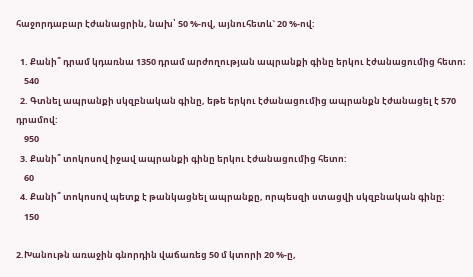հաջորդաբար էժանացրին, նախ՝ 50 %-ով, այնուհետև` 20 %-ով:

  1. Քանի՞ դրամ կդառնա 1350 դրամ արժողության ապրանքի գինը երկու էժանացումից հետո։
    540
  2. Գտնել ապրանքի սկզբնական գինը, եթե երկու էժանացումից ապրանքն էժանացել է 570 դրամով:
    950
  3. Քանի՞ տոկոսով իջավ ապրանքի գինը երկու էժանացումից հետո:
    60
  4. Քանի՞ տոկոսով պետք է թանկացնել ապրանքը, որպեսզի ստացվի սկզբնական գինը:
    150

2.Խանութն առաջին գնորդին վաճառեց 50 մ կտորի 20 %-ը,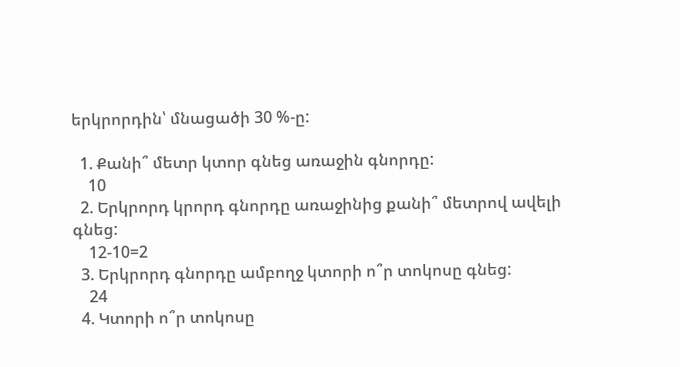երկրորդին՝ մնացածի 30 %-ը:

  1. Քանի՞ մետր կտոր գնեց առաջին գնորդը:
    10
  2. Երկրորդ կրորդ գնորդը առաջինից քանի՞ մետրով ավելի գնեց:
    12-10=2
  3. Երկրորդ գնորդը ամբողջ կտորի ո՞ր տոկոսը գնեց:
    24
  4. Կտորի ո՞ր տոկոսը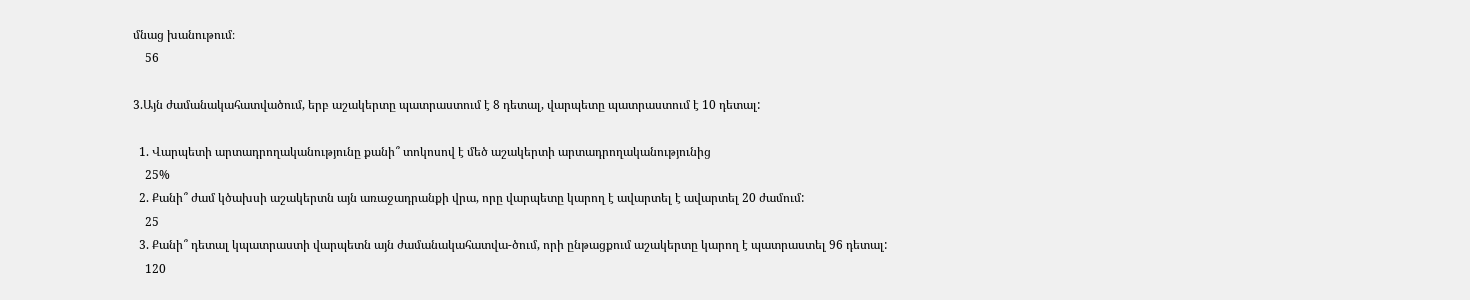մնաց խանութում։
    56

3.Այն ժամանակահատվածում, երբ աշակերտը պատրաստում է 8 դետալ, վարպետը պատրաստում է 10 դետալ:

  1. Վարպետի արտադրողականությունը քանի՞ տոկոսով է մեծ աշակերտի արտադրողականությունից
    25%
  2. Քանի՞ ժամ կծախսի աշակերտն այն առաջադրանքի վրա, որը վարպետը կարող է ավարտել է ավարտել 20 ժամում:
    25
  3. Քանի՞ դետալ կպատրաստի վարպետն այն ժամանակահատվա-ծում, որի ընթացքում աշակերտը կարող է պատրաստել 96 դետալ:
    120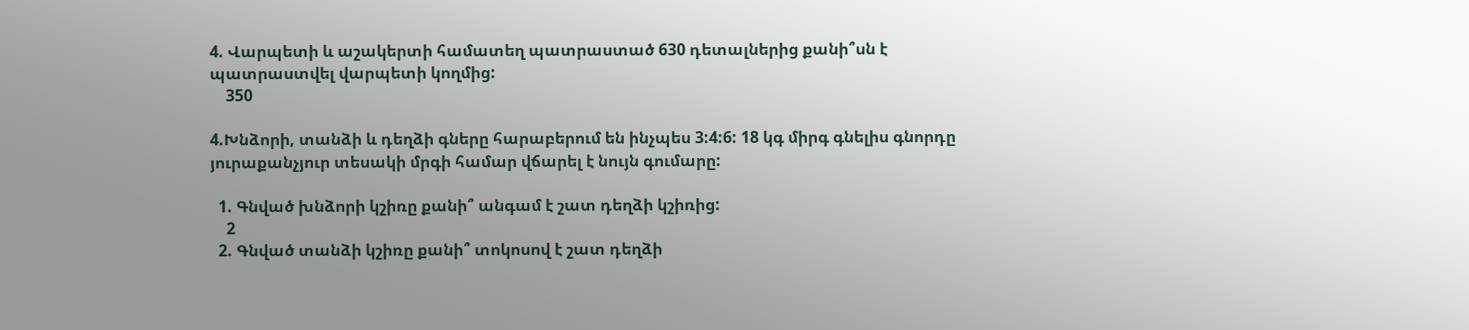4. Վարպետի և աշակերտի համատեղ պատրաստած 630 դետալներից քանի՞սն է պատրաստվել վարպետի կողմից:
    350

4.Խնձորի, տանձի և դեղձի գները հարաբերում են ինչպես 3:4:6: 18 կգ միրգ գնելիս գնորդը յուրաքանչյուր տեսակի մրգի համար վճարել է նույն գումարը:

  1. Գնված խնձորի կշիռը քանի՞ անգամ է շատ դեղձի կշիռից:
    2
  2. Գնված տանձի կշիռը քանի՞ տոկոսով է շատ դեղձի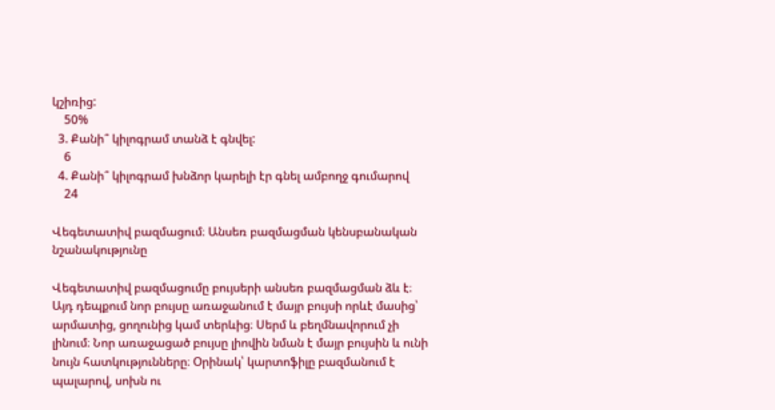կշիռից:
    50%
  3. Քանի՞ կիլոգրամ տանձ է գնվել:
    6
  4. Քանի՞ կիլոգրամ խնձոր կարելի էր գնել ամբողջ գումարով
    24

Վեգետատիվ բազմացում։ Անսեռ բազմացման կենսբանական նշանակությունը

Վեգետատիվ բազմացումը բույսերի անսեռ բազմացման ձև է։ Այդ դեպքում նոր բույսը առաջանում է մայր բույսի որևէ մասից՝ արմատից, ցողունից կամ տերևից։ Սերմ և բեղմնավորում չի լինում։ Նոր առաջացած բույսը լիովին նման է մայր բույսին և ունի նույն հատկությունները։ Օրինակ՝ կարտոֆիլը բազմանում է պալարով, սոխն ու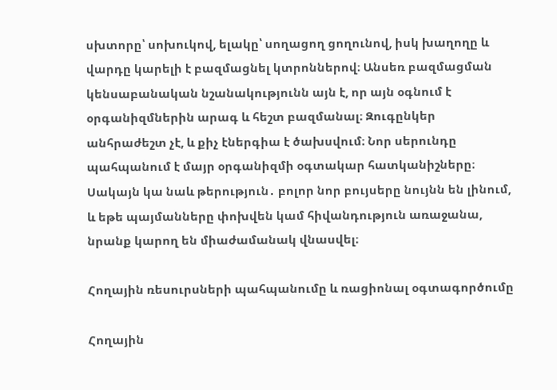սխտորը՝ սոխուկով, ելակը՝ սողացող ցողունով, իսկ խաղողը և վարդը կարելի է բազմացնել կտրոններով։ Անսեռ բազմացման կենսաբանական նշանակությունն այն է, որ այն օգնում է օրգանիզմներին արագ և հեշտ բազմանալ։ Զուգընկեր անհրաժեշտ չէ, և քիչ էներգիա է ծախսվում։ Նոր սերունդը պահպանում է մայր օրգանիզմի օգտակար հատկանիշները։ Սակայն կա նաև թերություն․ բոլոր նոր բույսերը նույնն են լինում, և եթե պայմանները փոխվեն կամ հիվանդություն առաջանա, նրանք կարող են միաժամանակ վնասվել։

Հողային ռեսուրսների պահպանումը և ռացիոնալ օգտագործումը

Հողային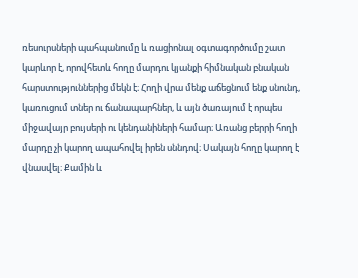ռեսուրսների պահպանումը և ռացիոնալ օգտագործումը շատ կարևոր է, որովհետև հողը մարդու կյանքի հիմնական բնական հարստություններից մեկն է։ Հողի վրա մենք աճեցնում ենք սնունդ, կառուցում տներ ու ճանապարհներ, և այն ծառայում է որպես միջավայր բույսերի ու կենդանիների համար։ Առանց բերրի հողի մարդը չի կարող ապահովել իրեն սննդով։ Սակայն հողը կարող է վնասվել։ Քամին և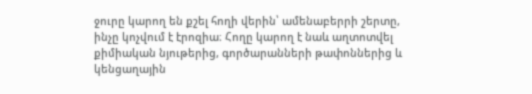ջուրը կարող են քշել հողի վերին՝ ամենաբերրի շերտը, ինչը կոչվում է էրոզիա։ Հողը կարող է նաև աղտոտվել քիմիական նյութերից, գործարանների թափոններից և կենցաղային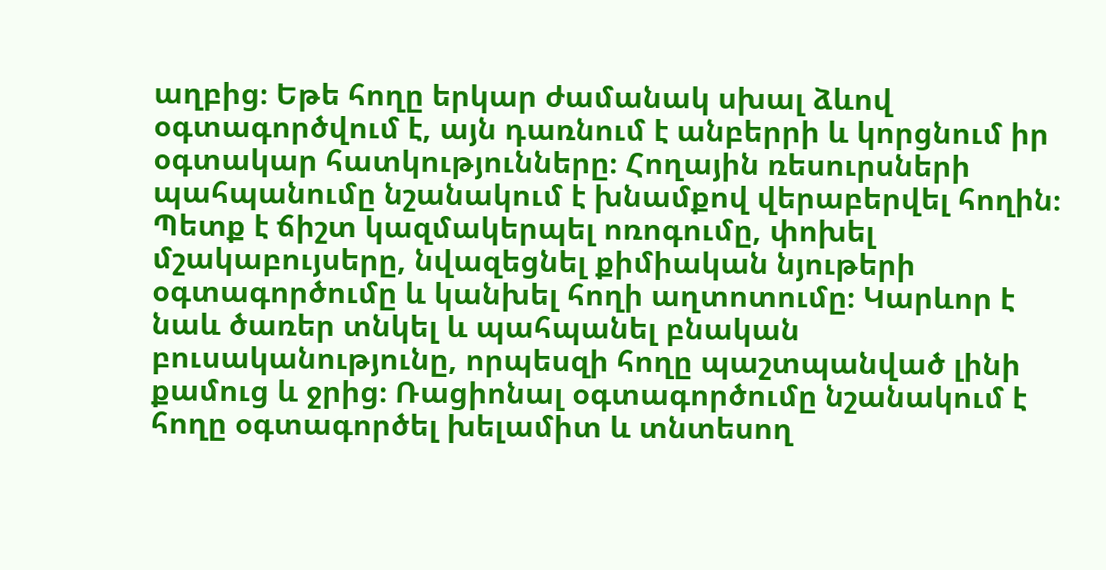աղբից։ Եթե հողը երկար ժամանակ սխալ ձևով օգտագործվում է, այն դառնում է անբերրի և կորցնում իր օգտակար հատկությունները։ Հողային ռեսուրսների պահպանումը նշանակում է խնամքով վերաբերվել հողին։ Պետք է ճիշտ կազմակերպել ոռոգումը, փոխել մշակաբույսերը, նվազեցնել քիմիական նյութերի օգտագործումը և կանխել հողի աղտոտումը։ Կարևոր է նաև ծառեր տնկել և պահպանել բնական բուսականությունը, որպեսզի հողը պաշտպանված լինի քամուց և ջրից։ Ռացիոնալ օգտագործումը նշանակում է հողը օգտագործել խելամիտ և տնտեսող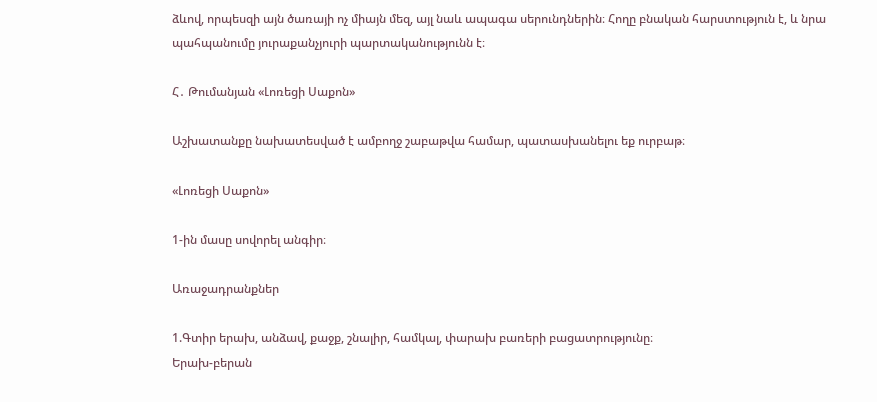ձևով, որպեսզի այն ծառայի ոչ միայն մեզ, այլ նաև ապագա սերունդներին։ Հողը բնական հարստություն է, և նրա պահպանումը յուրաքանչյուրի պարտականությունն է։

Հ․ Թումանյան «Լոռեցի Սաքոն»

Աշխատանքը նախատեսված է ամբողջ շաբաթվա համար, պատասխանելու եք ուրբաթ։

«Լոռեցի Սաքոն»

1-ին մասը սովորել անգիր։

Առաջադրանքներ

1.Գտիր երախ, անձավ, քաջք, շնալիր, համկալ, փարախ բառերի բացատրությունը։
Երախ-բերան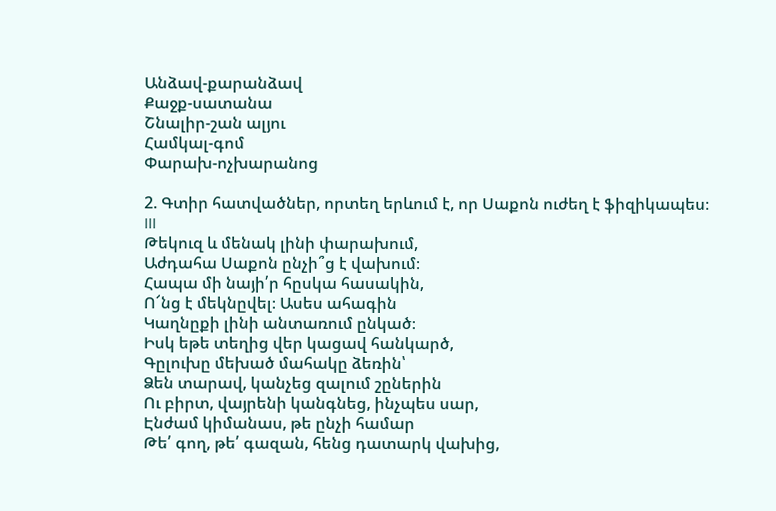Անձավ-քարանձավ
Քաջք-սատանա
Շնալիր-շան ալյու
Համկալ-գոմ
Փարախ-ոչխարանոց

2. Գտիր հատվածներ, որտեղ երևում է, որ Սաքոն ուժեղ է ֆիզիկապես։
III
Թեկուզ և մենակ լինի փարախում,
Աժդահա Սաքոն ընչի՞ց է վախում։
Հապա մի նայի՛ր հըսկա հասակին,
Ո՜նց է մեկնըվել։ Ասես ահագին
Կաղնըքի լինի անտառում ընկած։
Իսկ եթե տեղից վեր կացավ հանկարծ,
Գըլուխը մեխած մահակը ձեռին՝
Ձեն տարավ, կանչեց զալում շըներին
Ու բիրտ, վայրենի կանգնեց, ինչպես սար,
Էնժամ կիմանաս, թե ընչի համար
Թե՛ գող, թե՛ գազան, հենց դատարկ վախից,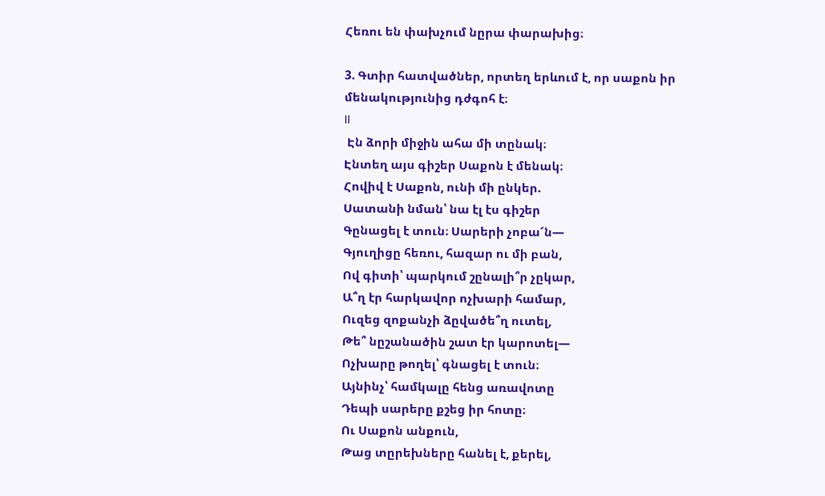Հեռու են փախչում նըրա փարախից։

3. Գտիր հատվածներ, որտեղ երևում է, որ սաքոն իր մենակությունից դժգոհ է։
II
 Էն ձորի միջին ահա մի տընակ։
Էնտեղ այս գիշեր Սաքոն է մենակ։
Հովիվ է Սաքոն, ունի մի ընկեր.
Սատանի նման՝ նա էլ էս գիշեր
Գընացել է տուն։ Սարերի չոբա՜ն―
Գյուղիցը հեռու, հազար ու մի բան,
Ով գիտի՝ պարկում շընալի՞ր չըկար,
Ա՞ղ էր հարկավոր ոչխարի համար,
Ուզեց զոքանչի ձըվածե՞ղ ուտել,
Թե՞ նըշանածին շատ էր կարոտել―
Ոչխարը թողել՝ գնացել է տուն։
Այնինչ՝ համկալը հենց առավոտը
Դեպի սարերը քշեց իր հոտը։
Ու Սաքոն անքուն,
Թաց տըրեխները հանել է, քերել,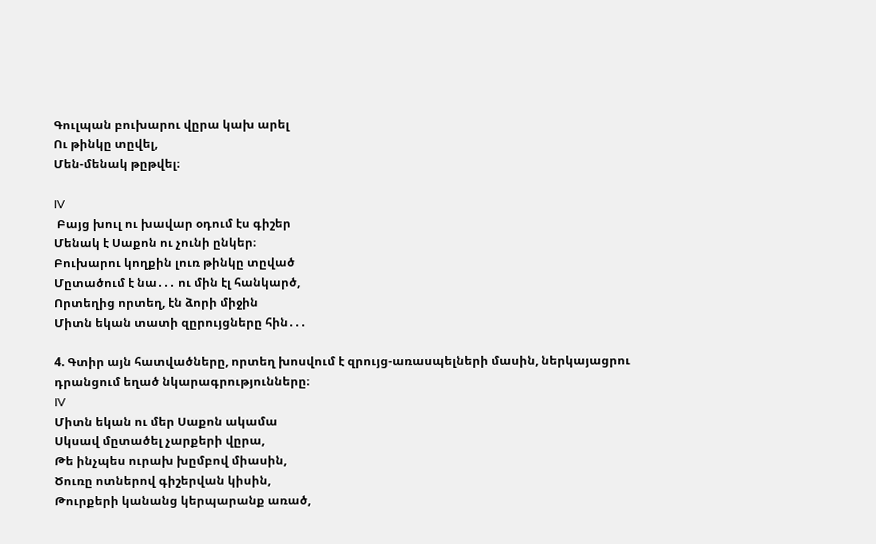Գուլպան բուխարու վըրա կախ արել
Ու թինկը տըվել,
Մեն-մենակ թըթվել։

IV
 Բայց խուլ ու խավար օդում էս գիշեր
Մենակ է Սաքոն ու չունի ընկեր։
Բուխարու կողքին լուռ թինկը տըված
Մըտածում է նա․․․ ու մին էլ հանկարծ,
Որտեղից որտեղ, էն ձորի միջին
Միտն եկան տատի զըրույցները հին․․․

4. Գտիր այն հատվածները, որտեղ խոսվում է զրույց-առասպելների մասին, ներկայացրու դրանցում եղած նկարագրությունները։
IV
Միտն եկան ու մեր Սաքոն ակամա
Սկսավ մըտածել չարքերի վըրա,
Թե ինչպես ուրախ խըմբով միասին,
Ծուռը ոտներով գիշերվան կիսին,
Թուրքերի կանանց կերպարանք առած,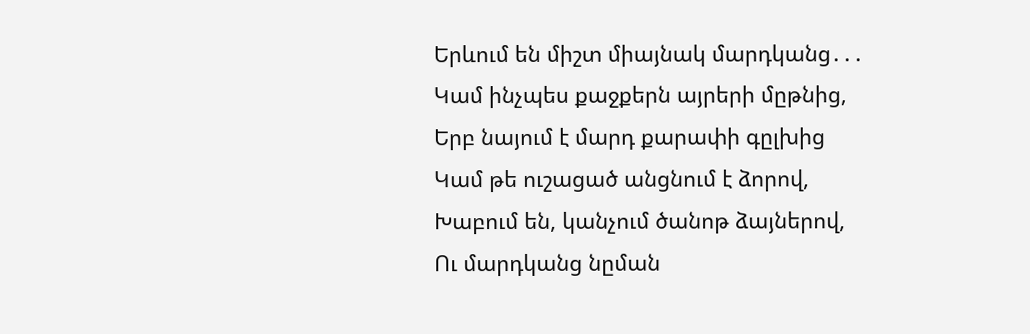Երևում են միշտ միայնակ մարդկանց․․․
Կամ ինչպես քաջքերն այրերի մըթնից,
Երբ նայում է մարդ քարափի գըլխից
Կամ թե ուշացած անցնում է ձորով,
Խաբում են, կանչում ծանոթ ձայներով,
Ու մարդկանց նըման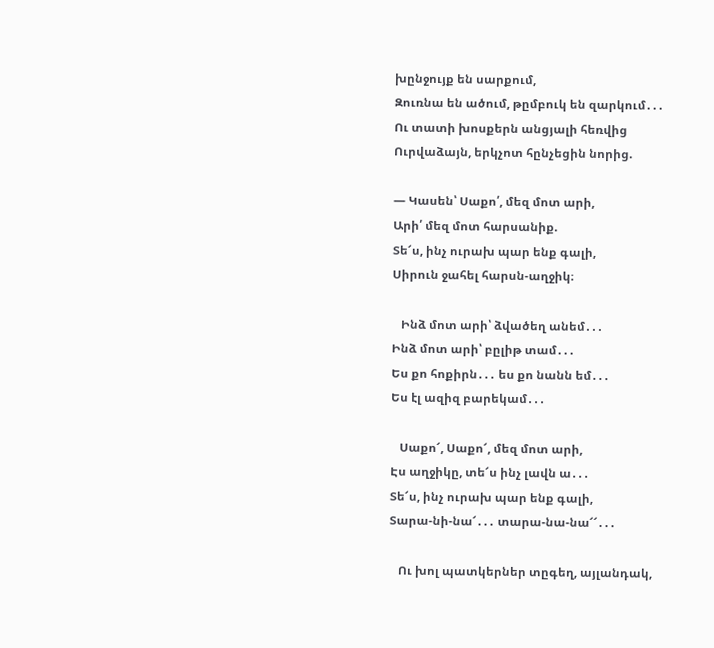խընջույք են սարքում,
Զուռնա են ածում, թըմբուկ են զարկում․․․
Ու տատի խոսքերն անցյալի հեռվից
Ուրվաձայն, երկչոտ հընչեցին նորից.

― Կասեն՝ Սաքո՛, մեզ մոտ արի,
Արի՛ մեզ մոտ հարսանիք.
Տե՜ս, ինչ ուրախ պար ենք գալի,
Սիրուն ջահել հարսն-աղջիկ։

   Ինձ մոտ արի՝ ձվածեղ անեմ․․․
Ինձ մոտ արի՝ բըլիթ տամ․․․
Ես քո հոքիրն․․․ ես քո նանն եմ․․․
Ես էլ ազիզ բարեկամ․․․

   Սաքո՜, Սաքո՜, մեզ մոտ արի,
Էս աղջիկը, տե՜ս ինչ լավն ա․․․
Տե՜ս, ինչ ուրախ պար ենք գալի,
Տարա-նի-նա՜․․․ տարա-նա-նա՜՜․․․

   Ու խոլ պատկերներ տըգեղ, այլանդակ,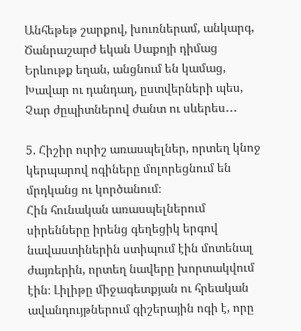Անհեթեթ շարքով, խուռներամ, անկարգ,
Ծանրաշարժ եկան Սաքոյի դիմաց
Երևութք եղան, անցնում են կամաց,
Խավար ու դանդաղ, ըստվերների պես,
Չար ժըպիտներով ժանտ ու սևերես․․․

5. Հիշիր ուրիշ առասպելներ, որտեղ կնոջ կերպարով ոգիները մոլորեցնում են մրդկանց ու կործանում։
Հին հունական առասպելներում սիրենները իրենց գեղեցիկ երգով նավաստիներին ստիպում էին մոտենալ ժայռերին, որտեղ նավերը խորտակվում էին։ Լիլիթը միջագետքյան ու հրեական ավանդույթներում գիշերային ոգի է, որը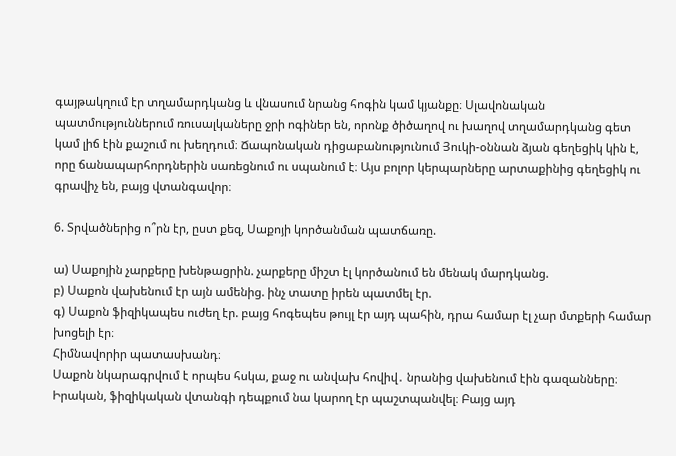գայթակղում էր տղամարդկանց և վնասում նրանց հոգին կամ կյանքը։ Սլավոնական պատմություններում ռուսալկաները ջրի ոգիներ են, որոնք ծիծաղով ու խաղով տղամարդկանց գետ կամ լիճ էին քաշում ու խեղդում։ Ճապոնական դիցաբանությունում Յուկի-օննան ձյան գեղեցիկ կին է, որը ճանապարհորդներին սառեցնում ու սպանում է։ Այս բոլոր կերպարները արտաքինից գեղեցիկ ու գրավիչ են, բայց վտանգավոր։

6. Տրվածներից ո՞րն էր, ըստ քեզ, Սաքոյի կործանման պատճառը.

ա) Սաքոյին չարքերը խենթացրին. չարքերը միշտ էլ կործանում են մենակ մարդկանց.
բ) Սաքոն վախենում էր այն ամենից. ինչ տատը իրեն պատմել էր.
գ) Սաքոն ֆիզիկապես ուժեղ էր. բայց հոգեպես թույլ էր այդ պահին, դրա համար էլ չար մտքերի համար խոցելի էր։
Հիմնավորիր պատասխանդ։
Սաքոն նկարագրվում է որպես հսկա, քաջ ու անվախ հովիվ․ նրանից վախենում էին գազանները։ Իրական, ֆիզիկական վտանգի դեպքում նա կարող էր պաշտպանվել։ Բայց այդ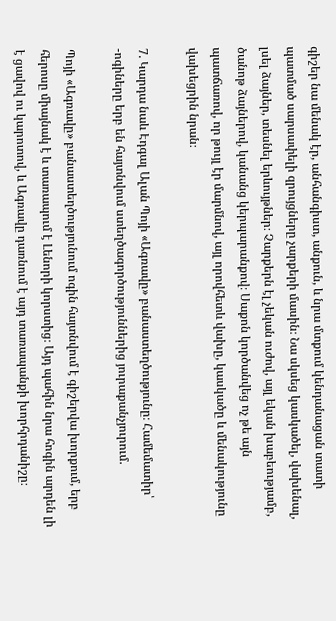գիշեր նա մենակ էր, անհանգիստ, անքուն, և նրա մտքում կենդանացան տատի պատմած սարսափելի զրույցները չարքերի մասին։ Նա սկսեց կասկածել, վախենալ, լսել ձայներ, տեսնել երևույթներ։ Չարքերն էլ չեկան ուժով, այլ եկան խաբեությամբ, ծանոթ ձայներով, կանանց կերպարանքով։ Սաքոն կործանվեց ոչ թե այն պատճառով, որ թույլ էր մարմնով, այլ որովհետև վախը, կասկածը և մենակությունը վախեցրին նրան։

7. Կարդա նաև Էդգալ Ալան Պոյի «Ագռավը» բանաստեղծությունը։ Համեմատիր՝
-ոգիները երբ են հայտնվում ստեղծագործություններից յուրաքանչյուրում.

Պոյի «Ագռավը» բանաստեղծությունում ոգին հայտնվում է գիշերվա խորքում, երբ հերոսը միայնակ է և տառապում է Լենորի կորստից։ Այդ պահին նրա հոգին արդեն լի է ցավով ու կարոտով, և Ագռավը դառնում է այդ տառապանքի խորհրդանիշը։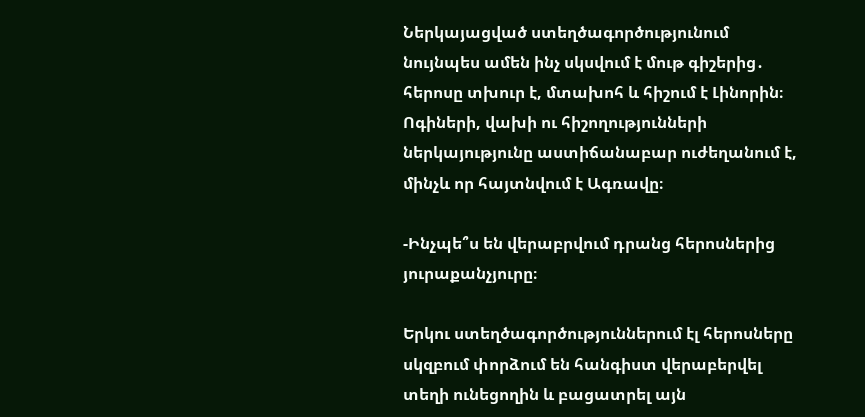Ներկայացված ստեղծագործությունում նույնպես ամեն ինչ սկսվում է մութ գիշերից․ հերոսը տխուր է, մտախոհ և հիշում է Լինորին։ Ոգիների, վախի ու հիշողությունների ներկայությունը աստիճանաբար ուժեղանում է, մինչև որ հայտնվում է Ագռավը։

-Ինչպե՞ս են վերաբրվում դրանց հերոսներից յուրաքանչյուրը։

Երկու ստեղծագործություններում էլ հերոսները սկզբում փորձում են հանգիստ վերաբերվել տեղի ունեցողին և բացատրել այն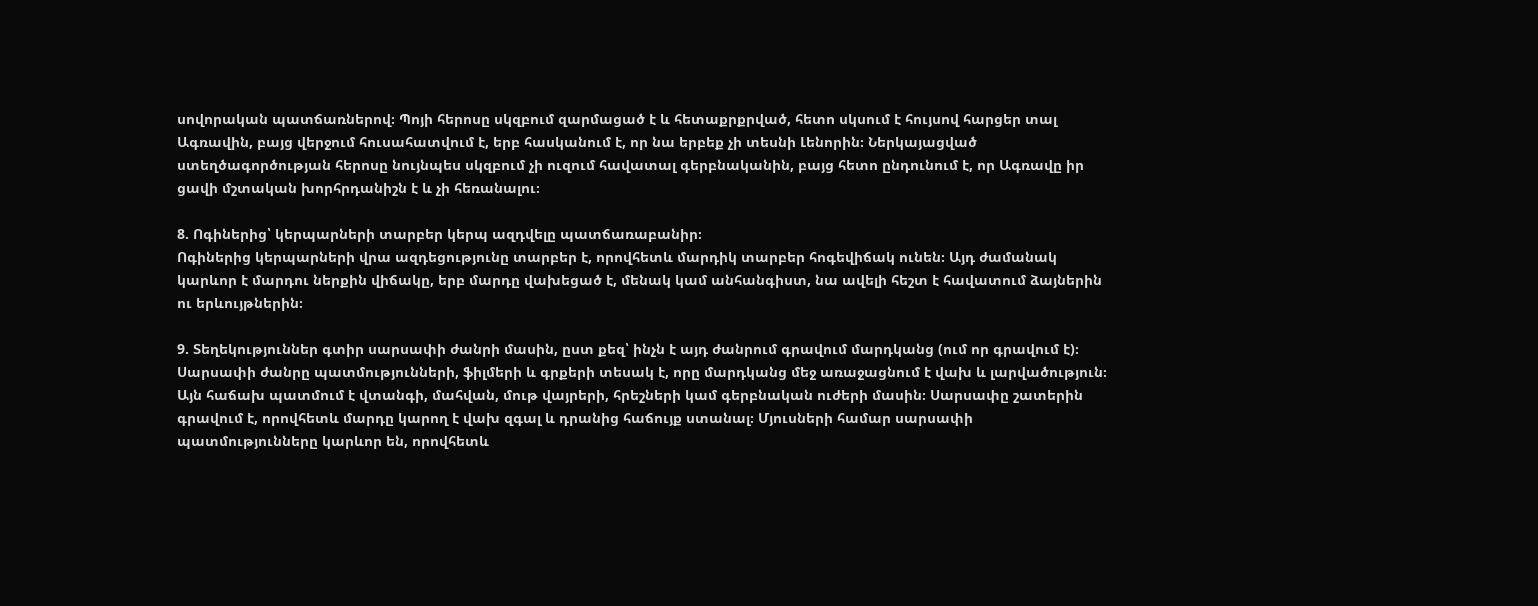սովորական պատճառներով։ Պոյի հերոսը սկզբում զարմացած է և հետաքրքրված, հետո սկսում է հույսով հարցեր տալ Ագռավին, բայց վերջում հուսահատվում է, երբ հասկանում է, որ նա երբեք չի տեսնի Լենորին։ Ներկայացված ստեղծագործության հերոսը նույնպես սկզբում չի ուզում հավատալ գերբնականին, բայց հետո ընդունում է, որ Ագռավը իր ցավի մշտական խորհրդանիշն է և չի հեռանալու։

8. Ոգիներից՝ կերպարների տարբեր կերպ ազդվելը պատճառաբանիր։
Ոգիներից կերպարների վրա ազդեցությունը տարբեր է, որովհետև մարդիկ տարբեր հոգեվիճակ ունեն։ Այդ ժամանակ կարևոր է մարդու ներքին վիճակը, երբ մարդը վախեցած է, մենակ կամ անհանգիստ, նա ավելի հեշտ է հավատում ձայներին ու երևույթներին։

9. Տեղեկություններ գտիր սարսափի ժանրի մասին, ըստ քեզ՝ ինչն է այդ ժանրում գրավում մարդկանց (ում որ գրավում է)։
Սարսափի ժանրը պատմությունների, ֆիլմերի և գրքերի տեսակ է, որը մարդկանց մեջ առաջացնում է վախ և լարվածություն։ Այն հաճախ պատմում է վտանգի, մահվան, մութ վայրերի, հրեշների կամ գերբնական ուժերի մասին։ Սարսափը շատերին գրավում է, որովհետև մարդը կարող է վախ զգալ և դրանից հաճույք ստանալ։ Մյուսների համար սարսափի պատմությունները կարևոր են, որովհետև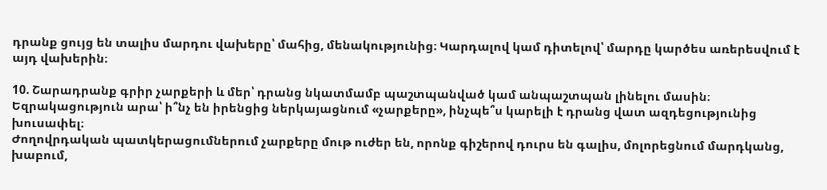դրանք ցույց են տալիս մարդու վախերը՝ մահից, մենակությունից։ Կարդալով կամ դիտելով՝ մարդը կարծես առերեսվում է այդ վախերին։

10. Շարադրանք գրիր չարքերի և մեր՝ դրանց նկատմամբ պաշտպանված կամ անպաշտպան լինելու մասին։ Եզրակացություն արա՝ ի՞նչ են իրենցից ներկայացնում «չարքերը», ինչպե՞ս կարելի է դրանց վատ ազդեցությունից խուսափել։
Ժողովրդական պատկերացումներում չարքերը մութ ուժեր են, որոնք գիշերով դուրս են գալիս, մոլորեցնում մարդկանց, խաբում,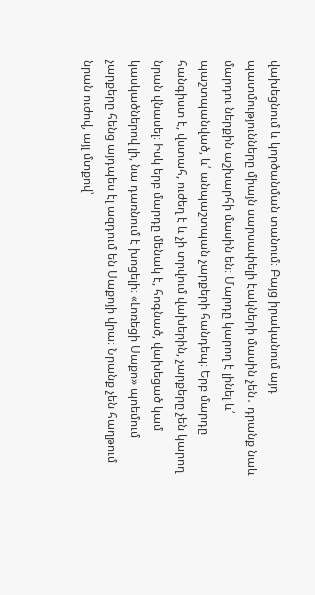վախեցնում և կործանման տանում։ Բայց իրականում այդ պատմությունները միայն սարսափելի էակների մասին չեն․ դրանք նաև մարդու ներքին աշխարհի մասին են։ Մարդը կարող է լինել և՛ պաշտպանված, և՛ անպաշտպան չարքերի հանդեպ։ Երբ մարդը հանգիստ է, վստահ, ուժեղ է և չի տրվում վախերին, չարքերը չեն կարող նրան վնասել։ Իսկ երբ մարդը մենակ է, հոգնած, վախեցած կամ կասկածներով լի, նա դառնում է խոցելի։ «Լոռեցի Սաքո» պոեմում չարքերը հենց այդպես էլ ազդում են Սաքոյի վրա։ Նրանք չեն հաղթում նրան ուժով, այլ մտքով՝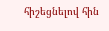հիշեցնելով հին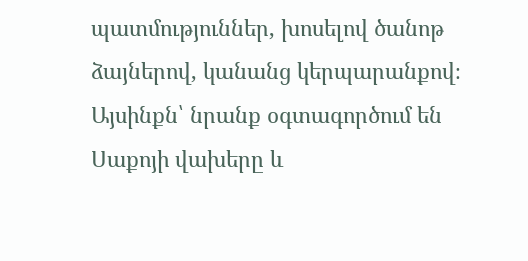պատմություններ, խոսելով ծանոթ ձայներով, կանանց կերպարանքով։ Այսինքն՝ նրանք օգտագործում են Սաքոյի վախերը և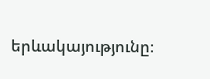երևակայությունը։